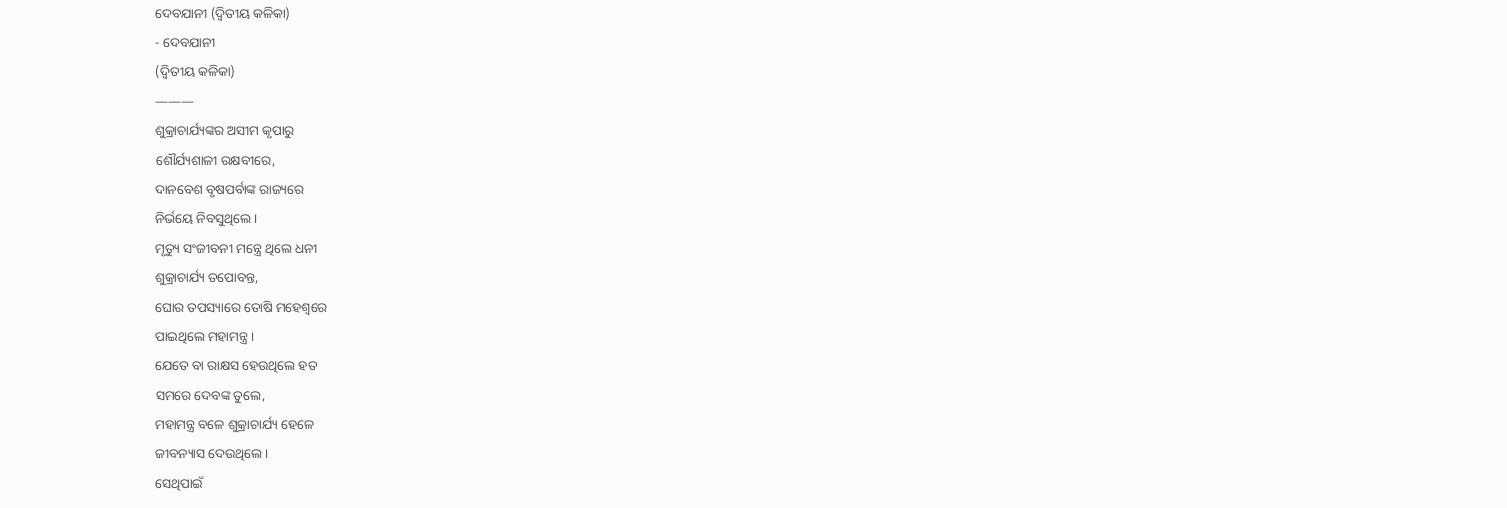ଦେବଯାନୀ (ଦ୍ଵିତୀୟ କଳିକା)
- ଦେବଯାନୀ
(ଦ୍ୱିତୀୟ କଳିକା)
———
ଶୁକ୍ରାଚାର୍ଯ୍ୟଙ୍କର ଅସୀମ କୃପାରୁ
ଶୌର୍ଯ୍ୟଶାଳୀ ରକ୍ଷବୀରେ,
ଦାନବେଶ ବୃଷପର୍ବାଙ୍କ ରାଜ୍ୟରେ
ନିର୍ଭୟେ ନିବସୁଥିଲେ।
ମୃତ୍ୟୁ ସଂଜୀବନୀ ମନ୍ତ୍ରେ ଥିଲେ ଧନୀ
ଶୁକ୍ରାଚାର୍ଯ୍ୟ ତପୋବନ୍ତ,
ଘୋର ତପସ୍ୟାରେ ତୋଷି ମହେଶ୍ୱରେ
ପାଇଥିଲେ ମହାମନ୍ତ୍ର ।
ଯେତେ ବା ରାକ୍ଷସ ହେଉଥିଲେ ହତ
ସମରେ ଦେବଙ୍କ ତୁଲେ,
ମହାମନ୍ତ୍ର ବଳେ ଶୁକ୍ରାଚାର୍ଯ୍ୟ ହେଳେ
ଜୀବନ୍ୟାସ ଦେଉଥିଲେ।
ସେଥିପାଇଁ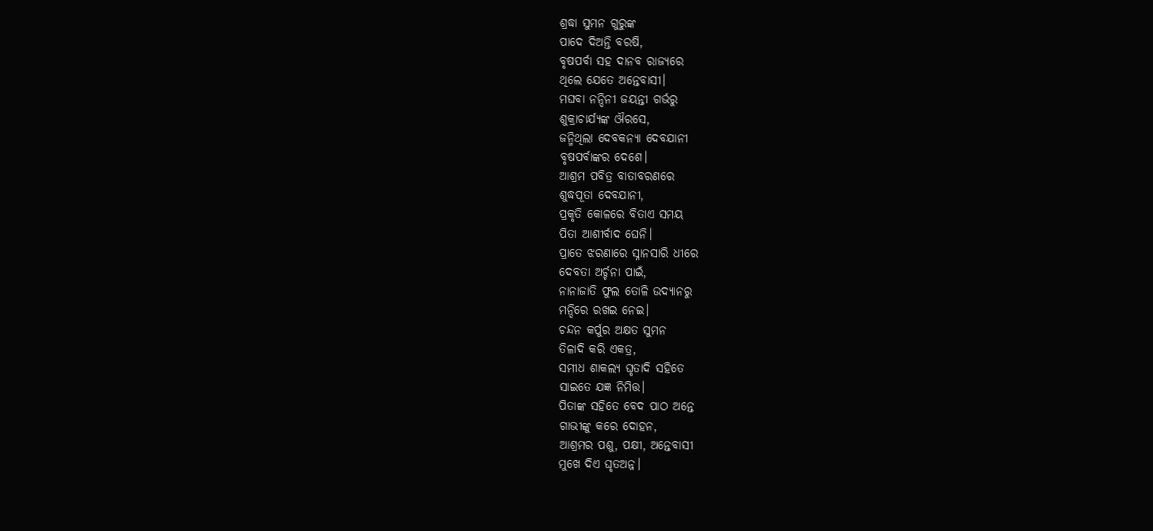ଶ୍ରଦ୍ଧା ସୁମନ ଗୁରୁଙ୍କ
ପାଦେ ଦିଅନ୍ତି ବରଷି,
ବୃଷପର୍ବା ସହ ଦାନବ ରାଜ୍ୟରେ
ଥିଲେ ଯେତେ ଅନ୍ତେବାସୀ।
ମଘବା ନନ୍ଦିନୀ ଜୟନ୍ତୀ ଗର୍ଭରୁ
ଶୁକ୍ରାଚାର୍ଯ୍ୟଙ୍କ ଔରସେ,
ଜନ୍ମିଥିଲା ଦେବକନ୍ୟା ଦେବଯାନୀ
ବୃଷପର୍ବାଙ୍କର ଦେଶେ।
ଆଶ୍ରମ ପବିତ୍ର ବାତାବରଣରେ
ଶୁଦ୍ଧପୂତା ଦେବଯାନୀ,
ପ୍ରକୃତି କୋଳରେ ବିତାଏ ସମୟ
ପିତା ଆଶୀର୍ବାଦ ଘେନି।
ପ୍ରାତେ ଝରଣାରେ ସ୍ନାନସାରି ଧୀରେ
ଦେବତା ଅର୍ଚ୍ଚନା ପାଇଁ,
ନାନାଜାତି ଫୁଲ ତୋଳି ଉଦ୍ୟାନରୁ
ମନ୍ଦିରେ ରଖଇ ନେଇ।
ଚନ୍ଦନ କର୍ପୁର ଅକ୍ଷତ ସୁମନ
ତିଳାଦି କରି ଏକତ୍ର,
ସମୀଧ ଶାକଲ୍ୟ ଘୃତାଦି ସହିତେ
ସାଇତେ ଯଜ୍ଞ ନିମିତ୍ତ।
ପିତାଙ୍କ ସହିତେ ବେଦ ପାଠ ଅନ୍ତେ
ଗାଭୀଙ୍କୁ କରେ ଦୋହନ,
ଆଶ୍ରମର ପଶୁ, ପକ୍ଷୀ, ଅନ୍ତେବାସୀ
ମୁଖେ ଦିଏ ଘୃତଅନ୍ନ।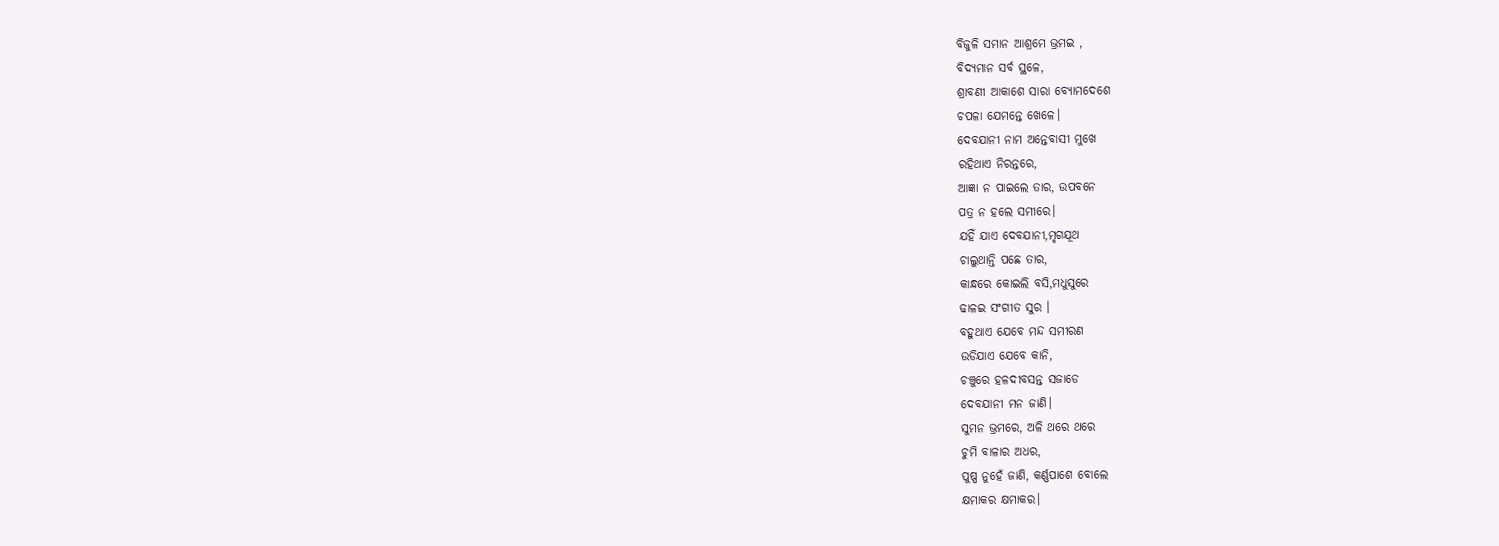ବିଜୁଳି ସମାନ ଆଶ୍ରମେ ଭ୍ରମଇ ,
ବିଦ୍ୟମାନ ସର୍ବ ସ୍ଥଳେ,
ଶ୍ରାବଣୀ ଆକାଶେ ସାରା ବ୍ୟୋମଦେଶେ
ଚପଳା ଯେମନ୍ତେ ଖେଳେ।
ଦେବଯାନୀ ନାମ ଅନ୍ତେବାସୀ ମୁଖେ
ରହିଥାଏ ନିରନ୍ତରେ,
ଆଜ୍ଞା ନ ପାଇଲେ ତାର, ଉପବନେ
ପତ୍ର ନ ହଲେ ସମୀରେ।
ଯହିଁ ଯାଏ ଦେବଯାନୀ,ମୃଗଯୂଥ
ଚାଲୁଥାନ୍ତି ପଛେ ତାର,
କାନ୍ଧରେ କୋଇଲି ବସି,ମଧୁସୁରେ
ଢାଳଇ ସଂଗୀତ ସୁର ।
ବହୁଥାଏ ଯେବେ ମନ୍ଦ ସମୀରଣ
ଉଡିଯାଏ ଯେବେ କାନି,
ଚଞ୍ଚୁରେ ହଳଦୀବସନ୍ତ ସଜାଡେ
ଦେବଯାନୀ ମନ ଜାଣି।
ସୁମନ ଭ୍ରମରେ, ଅଳି ଥରେ ଥରେ
ଚୁମି ବାଳାର ଅଧର,
ପୁଷ୍ପ ନୁହେଁ ଜାଣି, କର୍ଣ୍ଣପାଶେ ବୋଲେ
କ୍ଷମାକର କ୍ଷମାକର।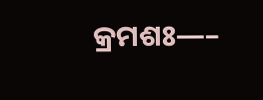କ୍ରମଶଃ—–